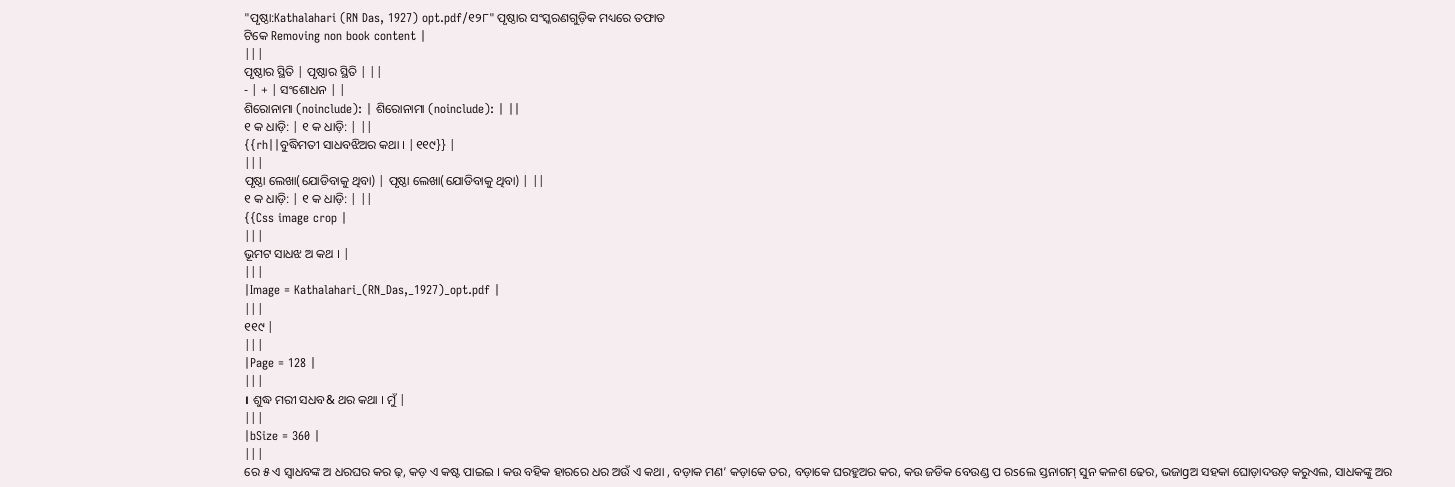"ପୃଷ୍ଠା:Kathalahari (RN Das, 1927) opt.pdf/୧୨୮" ପୃଷ୍ଠାର ସଂସ୍କରଣଗୁଡ଼ିକ ମଧ୍ୟରେ ତଫାତ
ଟିକେ Removing non book content |
|||
ପୃଷ୍ଠାର ସ୍ଥିତି | ପୃଷ୍ଠାର ସ୍ଥିତି | ||
- | + | ସଂଶୋଧନ | |
ଶିରୋନାମା (noinclude): | ଶିରୋନାମା (noinclude): | ||
୧ କ ଧାଡ଼ି: | ୧ କ ଧାଡ଼ି: | ||
{{rh||ବୁଦ୍ଧିମତୀ ସାଧବଝିଅର କଥା । |୧୧୯}} |
|||
ପୃଷ୍ଠା ଲେଖା(ଯୋଡିବାକୁ ଥିବା) | ପୃଷ୍ଠା ଲେଖା(ଯୋଡିବାକୁ ଥିବା) | ||
୧ କ ଧାଡ଼ି: | ୧ କ ଧାଡ଼ି: | ||
{{Css image crop |
|||
ଭୂମଟ ସାଧଝ ଅ କଥ । |
|||
|Image = Kathalahari_(RN_Das,_1927)_opt.pdf |
|||
୧୧୯ |
|||
|Page = 128 |
|||
। ଶୁଦ୍ଧ ମରୀ ସଧବ& ଥର କଥା । ମୁଁ |
|||
|bSize = 360 |
|||
ରେ ୫ ଏ ସ୍ୱାଧବଙ୍କ ଅ ଧରଘର କର ଢ଼, କଡ଼ ଏ କଷ୍ଟ ପାଇଇ । କଉ ବହିକ ହାରରେ ଧର ଅଉଁ ଏ କଥା , ବଡ଼ାକ ମଣ’ କଡ଼ାକେ ତର, ବଡ଼ାକେ ଘରହୁଅର କର, କଉ ଜଡିକ ବେଉଣ୍ଡ ପ ରsଲେ ସ୍ତନାଗମ୍ ସୁନ କଳଶ ଢେର, ଭଜାgଅ ସହକା ଘୋଡ଼ାଦଉଡ଼ କରୁଏଲ, ସାଧକଙ୍କୁ ଅର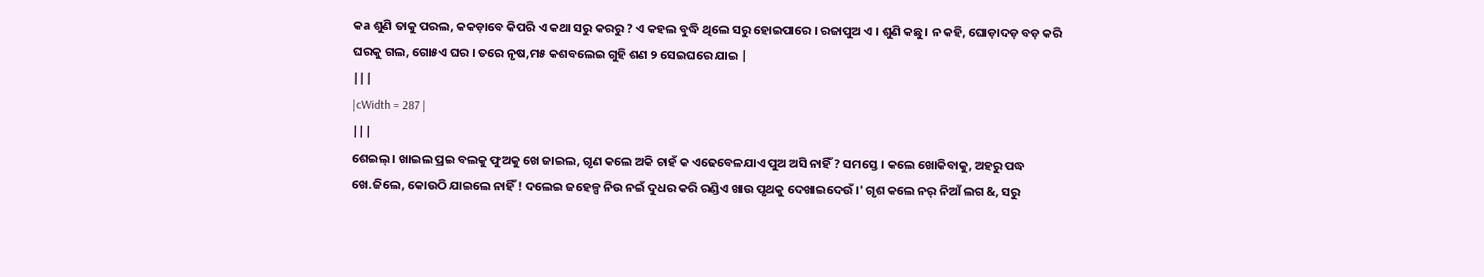କa ଶୁଣି ତାକୁ ପରଲ, କକଡ଼ାବେ କିପରି ଏ କଥା ସରୁ କରରୁ ? ଏ କହଲ ବୁଦ୍ଧି ଥିଲେ ସରୁ ହୋଇପାରେ । ରଜାପୁଅ ଏ । ଶୁଣି କଛୁ। ନ କହି, ଘୋଡ଼ାଦଡ଼ ବଡ଼ କରି ଘରକୁ ଗଲ, ଗୋ୫ଏ ଘର । ତରେ ନୃଷ,ମ୫ କଶବଲେଇ ଗୁହି ଶଣ ୨ ସେଇଘରେ ଯାଇ |
|||
|cWidth = 287 |
|||
ଶେଇଲ୍ । ଖାଇଲ ପ୍ରଇ ବଲକୁ ଫୁଅକୁ ଖେ ଜାଇଲ, ଗୃଣ କଲେ ଅକି ଚାହଁ କ ଏଢେବେଳଯାଏ ପୁଅ ଅସି ନାହିଁ ? ସମସ୍ତେ । କଲେ ଖୋକିବାକୁ, ଅହରୁ ପଦ୍ଧ ଖେ.ଜିଲେ, କୋଉଠି ଯାଇଲେ ନାହିଁ ! ଦଲେଇ ଜହେଳ୍ପ ନିଉ ନଇଁ ଦୁଧର କରି ରଣ୍ଡିଏ ଖାଉ ପୃଥକୁ ଦେଖାଇଦେଉଁ ।' ଗୃଶ କଲେ ନର୍ ନିଆଁ ଲଗ &, ସରୁ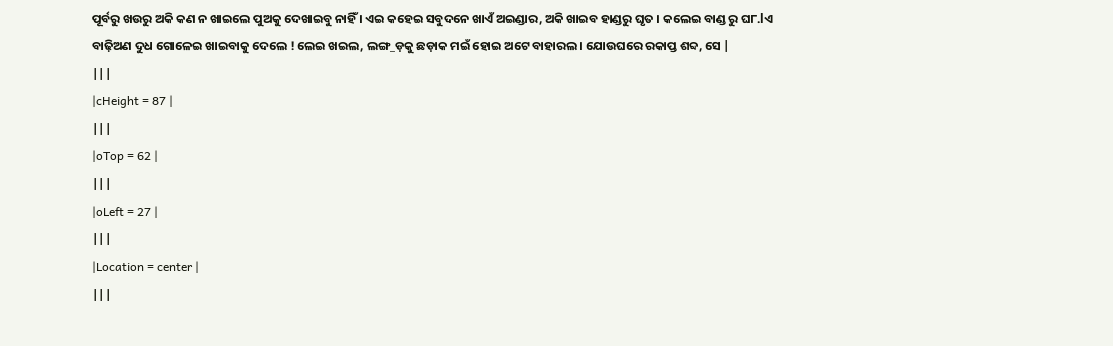ପୂର୍ବରୁ ଖଉରୁ ଅକି କଣ ନ ଖାଇଲେ ପୁଅକୁ ଦେଖାଇବୁ ନାହିଁ । ଏଇ କହେଇ ସବୁଦନେ ଖାଏଁ ଅଇଣ୍ଡାର, ଅକି ଖାଇବ ହାଣ୍ଡରୁ ଘୃତ । କଲେଇ ବାଣ୍ଡ ରୁ ଘ୮.lଏ ବାଢ଼ିଅଣ ଦୁଧ ଗୋଳେଇ ଖାଇବାକୁ ଦେଲେ ! ଲେଇ ଖଇଲ, ଲଙ୍ଗ_ଡ଼କୁ ଛଡ଼ାକ ମଇଁ ହୋଇ ଅଟେ ବାହାରଲ । ଯୋଉଘରେ ରକାପ୍ତ ଶବ୍ଦ, ସେ |
|||
|cHeight = 87 |
|||
|oTop = 62 |
|||
|oLeft = 27 |
|||
|Location = center |
|||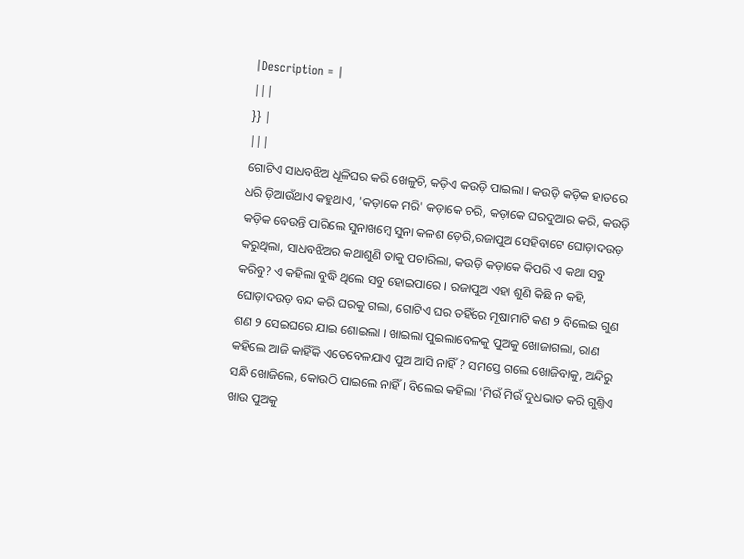|Description = |
|||
}} |
|||
ଗୋଟିଏ ସାଧବଝିଅ ଧୂଳିଘର କରି ଖେଳୁଚି, କଡ଼ିଏ କଉଡ଼ି ପାଇଲା । କଉଡ଼ି କଡ଼ିକ ହାତରେ ଧରି ଡ଼ିଆଉଁଥାଏ କହୁଥାଏ, 'କଡ଼ାକେ ମରି' କଡ଼ାକେ ଚରି, କଡ଼ାକେ ଘରଦୁଆର କରି, କଉଡ଼ି କଡ଼ିକ ବେଉନ୍ତି ପାରିଲେ ସୁନାଖମ୍ୱେ ସୁନା କଳଶ ଡ଼େରି,ରଜାପୁଅ ସେହିବାଟେ ଘୋଡ଼ାଦଉଡ଼ କରୁଥିଲା, ସାଧବଝିଅର କଥାଶୁଣି ତାକୁ ପଚାରିଲା, କଉଡ଼ି କଡ଼ାକେ କିପରି ଏ କଥା ସବୁ କରିବୁ? ଏ କହିଲା ବୁଦ୍ଧି ଥିଲେ ସବୁ ହୋଇପାରେ । ରଜାପୁଅ ଏହା ଶୁଣି କିଛି ନ କହି, ଘୋଡ଼ାଦଉଡ଼ ବନ୍ଦ କରି ଘରକୁ ଗଲା, ଗୋଟିଏ ଘର ତହିଁରେ ମୂଷାମାଟି କଣ ୨ ବିଲେଇ ଗୁଣ ଶଣ ୨ ସେଇଘରେ ଯାଇ ଶୋଇଲା । ଖାଇଲା ପୁଇଲାବେଳକୁ ପୁଅକୁ ଖୋଜାଗଲା, ରାଣ କହିଲେ ଆଜି କାହିଁକି ଏତେବେଳଯାଏ ପୁଅ ଆସି ନାହିଁ ? ସମସ୍ତେ ଗଲେ ଖୋଜିବାକୁ, ଅନ୍ଦିରୁ ସନ୍ଧି ଖୋଜିଲେ, କୋଉଠି ପାଇଲେ ନାହିଁ । ବିଲେଇ କହିଲା 'ମିଉଁ ମିଉଁ ଦୁଧଭାତ କରି ଗୁଣ୍ତିଏ ଖାଉ ପୁଅକୁ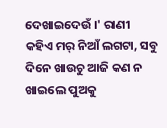ଦେଖାଇଦେଉଁ ।' ରାଣୀ କହିଏ ମର୍ ନିଆଁ ଲଗଟା, ସବୁ ଦିନେ ଖାଉଚୁ ଆଜି କଣ ନ ଖାଇଲେ ପୁଅକୁ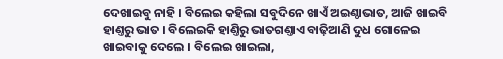ଦେଖାଇବୁ ନାହି । ବିଲେଇ କହିଲା ସବୁଦିନେ ଖାଏଁ ଅଇଣ୍ଠାଭାତ, ଆଜି ଖାଇବି ହାଣ୍ତରୁ ଭାତ । ବିଲେଇକି ହାଣ୍ତିରୁ ଭାତଗଣ୍ତାଏ ବାଢ଼ିଆଣି ଦୁଧ ଗୋଳେଇ ଖାଇବାକୁ ଦେଲେ । ବିଲେଇ ଖାଇଲା,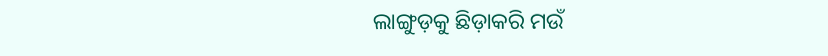ଲାଙ୍ଗୁଡ଼କୁ ଛିଡ଼ାକରି ମଉଁ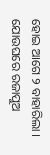ହୋଇ ଆଗେ ୨ ବାହାରିଲା । ଯୋଉଘରେ ରଜାପୁଅ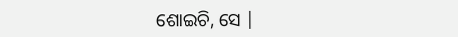ଶୋଇଚି, ସେ |